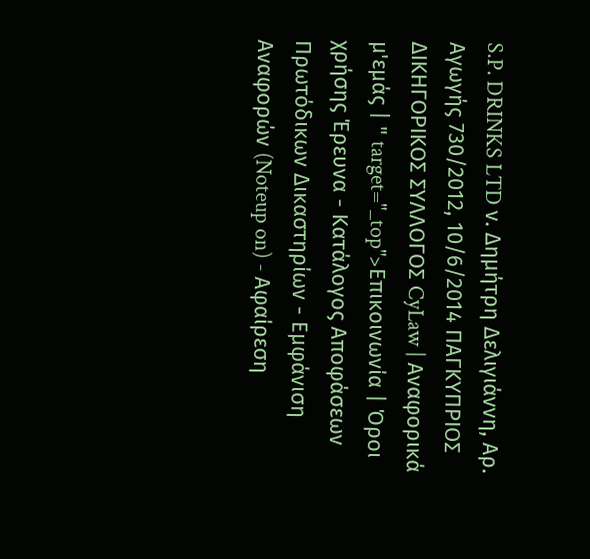S.P. DRINKS LTD ν. Δημήτρη Δελιγιάννη, Αρ. Αγωγής 730/2012, 10/6/2014 ΠΑΓΚΥΠΡΙΟΣ ΔΙΚΗΓΟΡΙΚΟΣ ΣΥΛΛΟΓΟΣ CyLaw | Αναφορικά μ'εμάς | " target="_top">Επικοινωνία | Όροι χρήσης Έρευνα - Κατάλογος Αποφάσεων Πρωτόδικων Δικαστηρίων - Εμφάνιση Αναφορών (Noteup on) - Αφαίρεση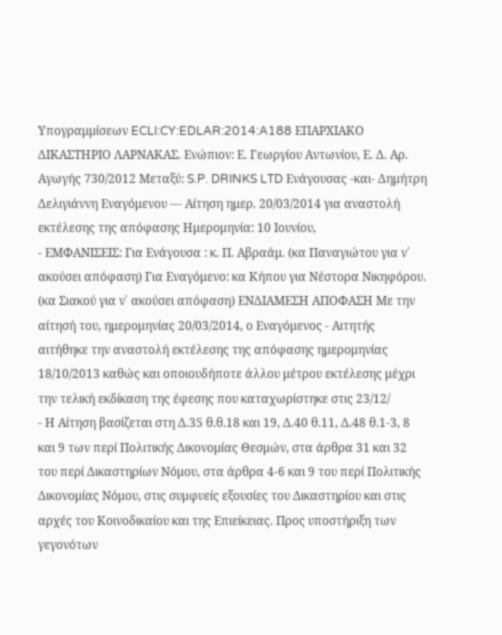Υπογραμμίσεων ECLI:CY:EDLAR:2014:A188 ΕΠΑΡΧΙΑΚΟ ΔΙΚΑΣΤΗΡΙΟ ΛΑΡΝΑΚΑΣ. Ενώπιον: Ε. Γεωργίου Αντωνίου, Ε. Δ. Αρ. Αγωγής 730/2012 Μεταξύ: S.P. DRINKS LTD Ενάγουσας -και- Δημήτρη Δελιγιάννη Εναγόμενου --- Αίτηση ημερ. 20/03/2014 για αναστολή εκτέλεσης της απόφασης Ημερομηνία: 10 Ιουνίου,
- ΕΜΦΑΝΙΣΕΙΣ: Για Ενάγουσα : κ. Π. Αβραάμ. (κα Παναγιώτου για ν΄ ακούσει απόφαση) Για Εναγόμενο: κα Κήπου για Νέστορα Νικηφόρου. (κα Σιακού για ν΄ ακούσει απόφαση) ΕΝΔΙΑΜΕΣΗ ΑΠΟΦΑΣΗ Με την αίτησή του, ημερομηνίας 20/03/2014, ο Εναγόμενος - Αιτητής αιτήθηκε την αναστολή εκτέλεσης της απόφασης ημερομηνίας 18/10/2013 καθώς και οποιουδήποτε άλλου μέτρου εκτέλεσης μέχρι την τελική εκδίκαση της έφεσης που καταχωρίστηκε στις 23/12/
- Η Αίτηση βασίζεται στη Δ.35 θ.θ.18 και 19, Δ.40 θ.11, Δ.48 θ.1-3, 8 και 9 των περί Πολιτικής Δικονομίας Θεσμών, στα άρθρα 31 και 32 του περί Δικαστηρίων Νόμου, στα άρθρα 4-6 και 9 του περί Πολιτικής Δικονομίας Νόμου, στις συμφυείς εξουσίες του Δικαστηρίου και στις αρχές του Κοινοδικαίου και της Επιείκειας. Προς υποστήριξη των γεγονότων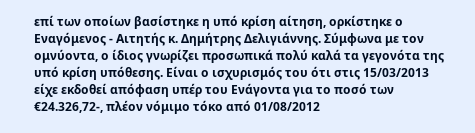επί των οποίων βασίστηκε η υπό κρίση αίτηση, ορκίστηκε ο Εναγόμενος - Αιτητής κ. Δημήτρης Δελιγιάννης. Σύμφωνα με τον ομνύοντα, ο ίδιος γνωρίζει προσωπικά πολύ καλά τα γεγονότα της υπό κρίση υπόθεσης. Είναι ο ισχυρισμός του ότι στις 15/03/2013 είχε εκδοθεί απόφαση υπέρ του Ενάγοντα για το ποσό των €24.326,72-, πλέον νόμιμο τόκο από 01/08/2012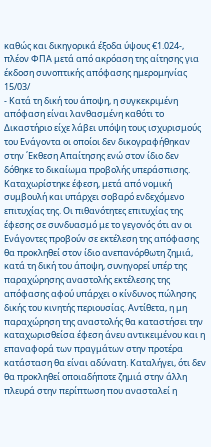καθώς και δικηγορικά έξοδα ύψους €1.024-, πλέον ΦΠΑ μετά από ακρόαση της αίτησης για έκδοση συνοπτικής απόφασης ημερομηνίας 15/03/
- Κατά τη δική του άποψη, η συγκεκριμένη απόφαση είναι λανθασμένη καθότι το Δικαστήριο είχε λάβει υπόψη τους ισχυρισμούς του Ενάγοντα οι οποίοι δεν δικογραφήθηκαν στην ΄Εκθεση Απαίτησης ενώ στον ίδιο δεν δόθηκε το δικαίωμα προβολής υπεράσπισης. Καταχωρίστηκε έφεση, μετά από νομική συμβουλή και υπάρχει σοβαρό ενδεχόμενο επιτυχίας της. Οι πιθανότητες επιτυχίας της έφεσης σε συνδυασμό με το γεγονός ότι αν οι Ενάγοντες προβούν σε εκτέλεση της απόφασης θα προκληθεί στον ίδιο ανεπανόρθωτη ζημιά, κατά τη δική του άποψη, συνηγορεί υπέρ της παραχώρησης αναστολής εκτέλεσης της απόφασης αφού υπάρχει ο κίνδυνος πώλησης δικής του κινητής περιουσίας. Αντίθετα, η μη παραχώρηση της αναστολής θα καταστήσει την καταχωρισθείσα έφεση άνευ αντικειμένου και η επαναφορά των πραγμάτων στην προτέρα κατάσταση θα είναι αδύνατη. Καταλήγει, ότι δεν θα προκληθεί οποιαδήποτε ζημιά στην άλλη πλευρά στην περίπτωση που ανασταλεί η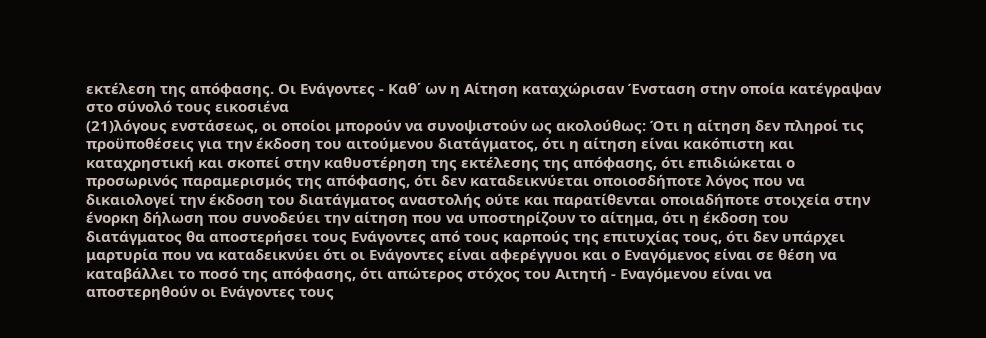εκτέλεση της απόφασης. Οι Ενάγοντες - Καθ΄ ων η Αίτηση καταχώρισαν Ένσταση στην οποία κατέγραψαν στο σύνολό τους εικοσιένα
(21)λόγους ενστάσεως, οι οποίοι μπορούν να συνοψιστούν ως ακολούθως: Ότι η αίτηση δεν πληροί τις προϋποθέσεις για την έκδοση του αιτούμενου διατάγματος, ότι η αίτηση είναι κακόπιστη και καταχρηστική και σκοπεί στην καθυστέρηση της εκτέλεσης της απόφασης, ότι επιδιώκεται ο προσωρινός παραμερισμός της απόφασης, ότι δεν καταδεικνύεται οποιοσδήποτε λόγος που να δικαιολογεί την έκδοση του διατάγματος αναστολής ούτε και παρατίθενται οποιαδήποτε στοιχεία στην ένορκη δήλωση που συνοδεύει την αίτηση που να υποστηρίζουν το αίτημα, ότι η έκδοση του διατάγματος θα αποστερήσει τους Ενάγοντες από τους καρπούς της επιτυχίας τους, ότι δεν υπάρχει μαρτυρία που να καταδεικνύει ότι οι Ενάγοντες είναι αφερέγγυοι και ο Εναγόμενος είναι σε θέση να καταβάλλει το ποσό της απόφασης, ότι απώτερος στόχος του Αιτητή - Εναγόμενου είναι να αποστερηθούν οι Ενάγοντες τους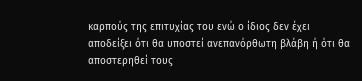καρπούς της επιτυχίας του ενώ ο ίδιος δεν έχει αποδείξει ότι θα υποστεί ανεπανόρθωτη βλάβη ή ότι θα αποστερηθεί τους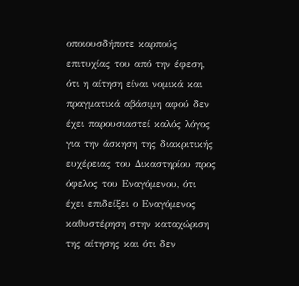οποιουσδήποτε καρπούς επιτυχίας του από την έφεση, ότι η αίτηση είναι νομικά και πραγματικά αβάσιμη αφού δεν έχει παρουσιαστεί καλός λόγος για την άσκηση της διακριτικής ευχέρειας του Δικαστηρίου προς όφελος του Εναγόμενου, ότι έχει επιδείξει ο Εναγόμενος καθυστέρηση στην καταχώριση της αίτησης και ότι δεν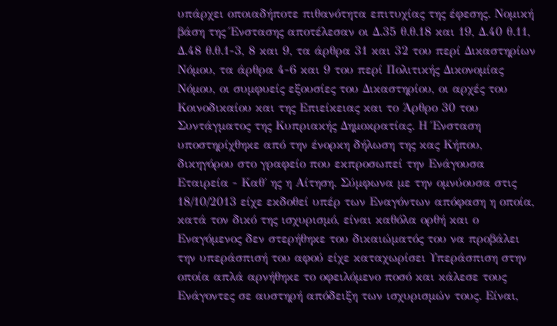υπάρχει οποιαδήποτε πιθανότητα επιτυχίας της έφεσης. Νομική βάση της Ένστασης αποτέλεσαν οι Δ.35 θ.θ.18 και 19, Δ.40 θ.11, Δ.48 θ.θ.1-3, 8 και 9, τα άρθρα 31 και 32 του περί Δικαστηρίων Νόμου, τα άρθρα 4-6 και 9 του περί Πολιτικής Δικονομίας Νόμου, οι συμφυείς εξουσίες του Δικαστηρίου, οι αρχές του Κοινοδικαίου και της Επιείκειας και το Άρθρο 30 του Συντάγματος της Κυπριακής Δημοκρατίας. Η Ένσταση υποστηρίχθηκε από την ένορκη δήλωση της κας Κήπου, δικηγόρου στο γραφείο που εκπροσωπεί την Ενάγουσα Εταιρεία - Καθ΄ ης η Αίτηση. Σύμφωνα με την ομνύουσα στις 18/10/2013 είχε εκδοθεί υπέρ των Εναγόντων απόφαση η οποία, κατά τον δικό της ισχυρισμό, είναι καθόλα ορθή και ο Εναγόμενος δεν στερήθηκε του δικαιώματός του να προβάλει την υπεράσπισή του αφού είχε καταχωρίσει Υπεράσπιση στην οποία απλά αρνήθηκε το οφειλόμενο ποσό και κάλεσε τους Ενάγοντες σε αυστηρή απόδειξη των ισχυρισμών τους. Είναι,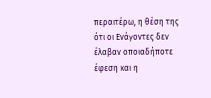περαιτέρω, η θέση της ότι οι Ενάγοντες δεν έλαβαν οποιαδήποτε έφεση και η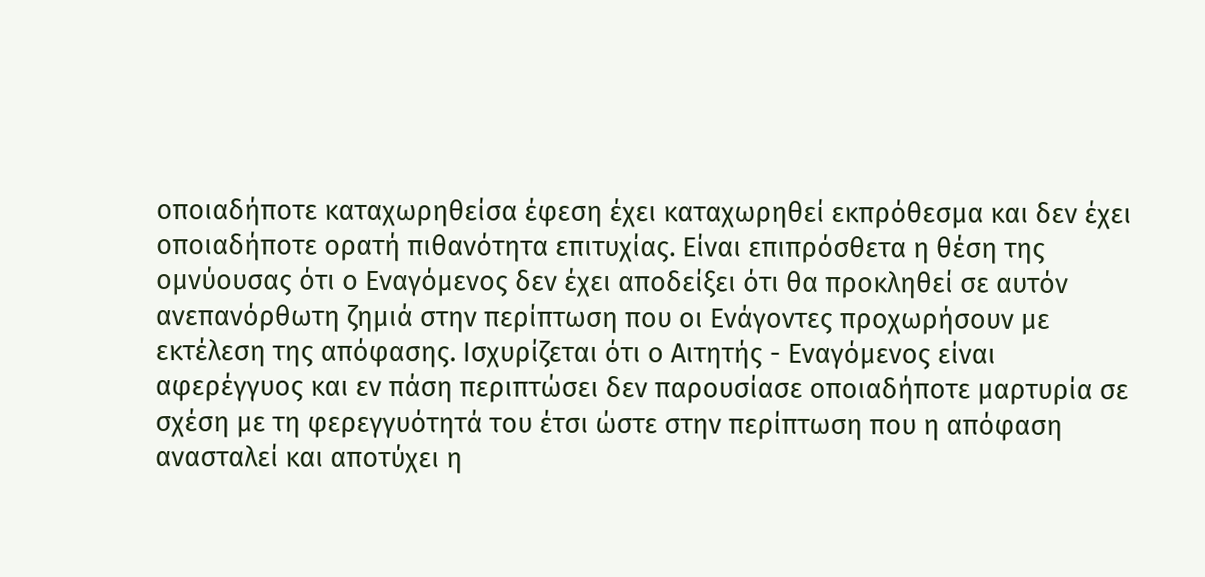οποιαδήποτε καταχωρηθείσα έφεση έχει καταχωρηθεί εκπρόθεσμα και δεν έχει οποιαδήποτε ορατή πιθανότητα επιτυχίας. Είναι επιπρόσθετα η θέση της ομνύουσας ότι ο Εναγόμενος δεν έχει αποδείξει ότι θα προκληθεί σε αυτόν ανεπανόρθωτη ζημιά στην περίπτωση που οι Ενάγοντες προχωρήσουν με εκτέλεση της απόφασης. Ισχυρίζεται ότι ο Αιτητής - Εναγόμενος είναι αφερέγγυος και εν πάση περιπτώσει δεν παρουσίασε οποιαδήποτε μαρτυρία σε σχέση με τη φερεγγυότητά του έτσι ώστε στην περίπτωση που η απόφαση ανασταλεί και αποτύχει η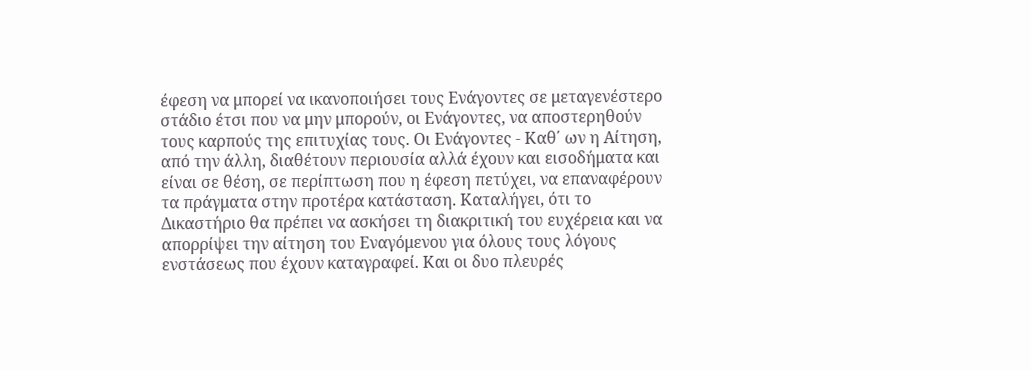έφεση να μπορεί να ικανοποιήσει τους Ενάγοντες σε μεταγενέστερο στάδιο έτσι που να μην μπορούν, οι Ενάγοντες, να αποστερηθούν τους καρπούς της επιτυχίας τους. Οι Ενάγοντες - Καθ΄ ων η Αίτηση, από την άλλη, διαθέτουν περιουσία αλλά έχουν και εισοδήματα και είναι σε θέση, σε περίπτωση που η έφεση πετύχει, να επαναφέρουν τα πράγματα στην προτέρα κατάσταση. Καταλήγει, ότι το Δικαστήριο θα πρέπει να ασκήσει τη διακριτική του ευχέρεια και να απορρίψει την αίτηση του Εναγόμενου για όλους τους λόγους ενστάσεως που έχουν καταγραφεί. Και οι δυο πλευρές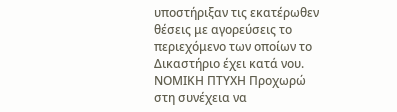υποστήριξαν τις εκατέρωθεν θέσεις με αγορεύσεις το περιεχόμενο των οποίων το Δικαστήριο έχει κατά νου. ΝΟΜΙΚΗ ΠΤΥΧΗ Προχωρώ στη συνέχεια να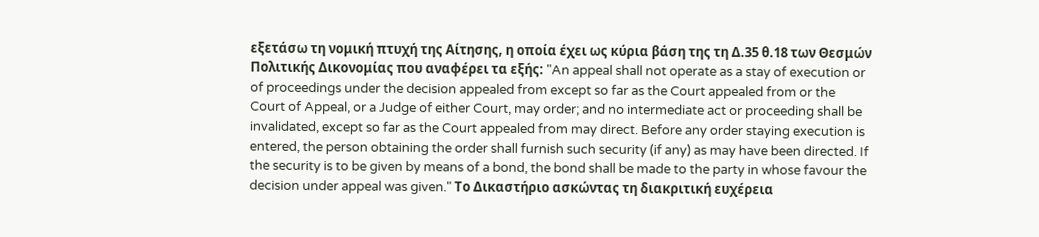εξετάσω τη νομική πτυχή της Αίτησης, η οποία έχει ως κύρια βάση της τη Δ.35 θ.18 των Θεσμών Πολιτικής Δικονομίας που αναφέρει τα εξής: "An appeal shall not operate as a stay of execution or of proceedings under the decision appealed from except so far as the Court appealed from or the Court of Appeal, or a Judge of either Court, may order; and no intermediate act or proceeding shall be invalidated, except so far as the Court appealed from may direct. Before any order staying execution is entered, the person obtaining the order shall furnish such security (if any) as may have been directed. If the security is to be given by means of a bond, the bond shall be made to the party in whose favour the decision under appeal was given." Το Δικαστήριο ασκώντας τη διακριτική ευχέρεια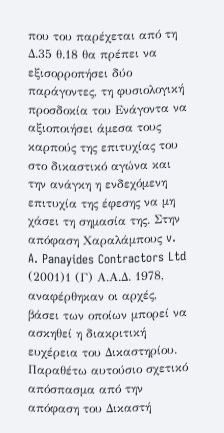που του παρέχεται από τη Δ.35 θ.18 θα πρέπει να εξισορροπήσει δύο παράγοντες, τη φυσιολογική προσδοκία του Ενάγοντα να αξιοποιήσει άμεσα τους καρπούς της επιτυχίας του στο δικαστικό αγώνα και την ανάγκη η ενδεχόμενη επιτυχία της έφεσης να μη χάσει τη σημασία της. Στην απόφαση Χαραλάμπους v. A. Panayides Contractors Ltd
(2001)1 (Γ) Α.Α.Δ. 1978, αναφέρθηκαν οι αρχές, βάσει των οποίων μπορεί να ασκηθεί η διακριτική ευχέρεια του Δικαστηρίου. Παραθέτω αυτούσιο σχετικό απόσπασμα από την απόφαση του Δικαστή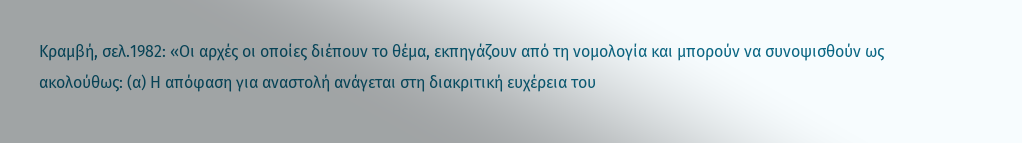Κραμβή, σελ.1982: «Οι αρχές οι οποίες διέπουν το θέμα, εκπηγάζουν από τη νομολογία και μπορούν να συνοψισθούν ως ακολούθως: (α) Η απόφαση για αναστολή ανάγεται στη διακριτική ευχέρεια του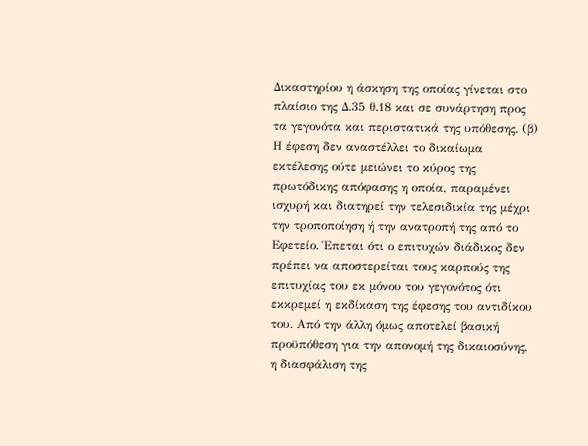Δικαστηρίου η άσκηση της οποίας γίνεται στο πλαίσιο της Δ.35 θ.18 και σε συνάρτηση προς τα γεγονότα και περιστατικά της υπόθεσης. (β) Η έφεση δεν αναστέλλει το δικαίωμα εκτέλεσης ούτε μειώνει το κύρος της πρωτόδικης απόφασης η οποία, παραμένει ισχυρή και διατηρεί την τελεσιδικία της μέχρι την τροποποίηση ή την ανατροπή της από το Εφετείο. Έπεται ότι ο επιτυχών διάδικος δεν πρέπει να αποστερείται τους καρπούς της επιτυχίας του εκ μόνου του γεγονότος ότι εκκρεμεί η εκδίκαση της έφεσης του αντιδίκου του. Από την άλλη όμως αποτελεί βασική προϋπόθεση για την απονομή της δικαιοσύνης, η διασφάλιση της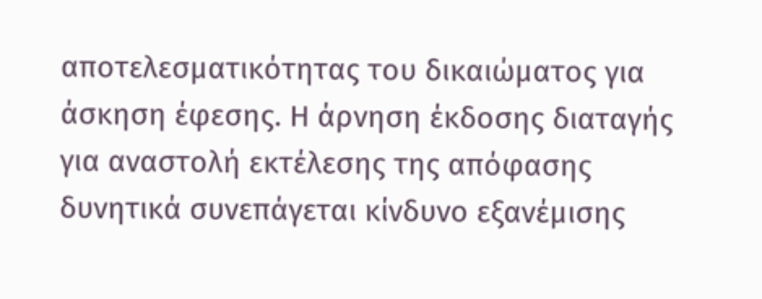αποτελεσματικότητας του δικαιώματος για άσκηση έφεσης. Η άρνηση έκδοσης διαταγής για αναστολή εκτέλεσης της απόφασης δυνητικά συνεπάγεται κίνδυνο εξανέμισης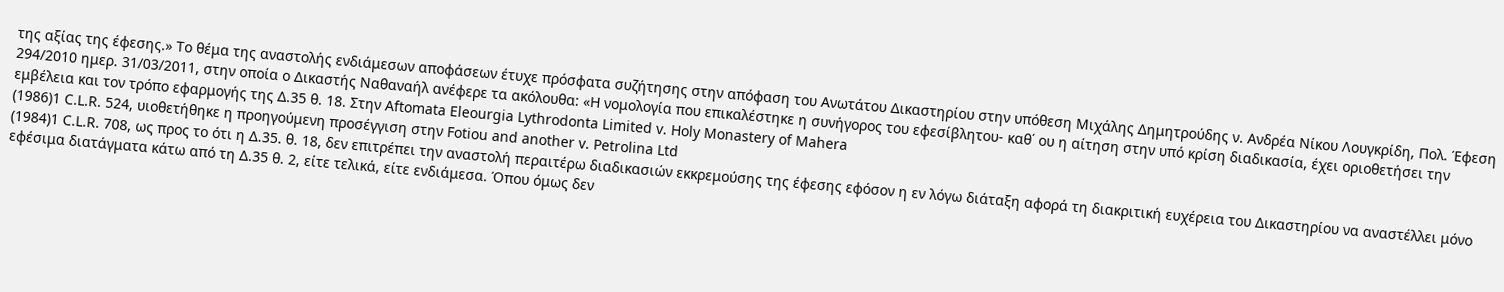της αξίας της έφεσης.» Το θέμα της αναστολής ενδιάμεσων αποφάσεων έτυχε πρόσφατα συζήτησης στην απόφαση του Ανωτάτου Δικαστηρίου στην υπόθεση Μιχάλης Δημητρούδης ν. Ανδρέα Νίκου Λουγκρίδη, Πολ. Έφεση 294/2010 ημερ. 31/03/2011, στην οποία ο Δικαστής Ναθαναήλ ανέφερε τα ακόλουθα: «Η νομολογία που επικαλέστηκε η συνήγορος του εφεσίβλητου- καθ΄ ου η αίτηση στην υπό κρίση διαδικασία, έχει οριοθετήσει την εμβέλεια και τον τρόπο εφαρμογής της Δ.35 θ. 18. Στην Aftomata Eleourgia Lythrodonta Limited v. Holy Monastery of Mahera
(1986)1 C.L.R. 524, υιοθετήθηκε η προηγούμενη προσέγγιση στην Fotiou and another v. Petrolina Ltd
(1984)1 C.L.R. 708, ως προς το ότι η Δ.35. θ. 18, δεν επιτρέπει την αναστολή περαιτέρω διαδικασιών εκκρεμούσης της έφεσης εφόσον η εν λόγω διάταξη αφορά τη διακριτική ευχέρεια του Δικαστηρίου να αναστέλλει μόνο εφέσιμα διατάγματα κάτω από τη Δ.35 θ. 2, είτε τελικά, είτε ενδιάμεσα. Όπου όμως δεν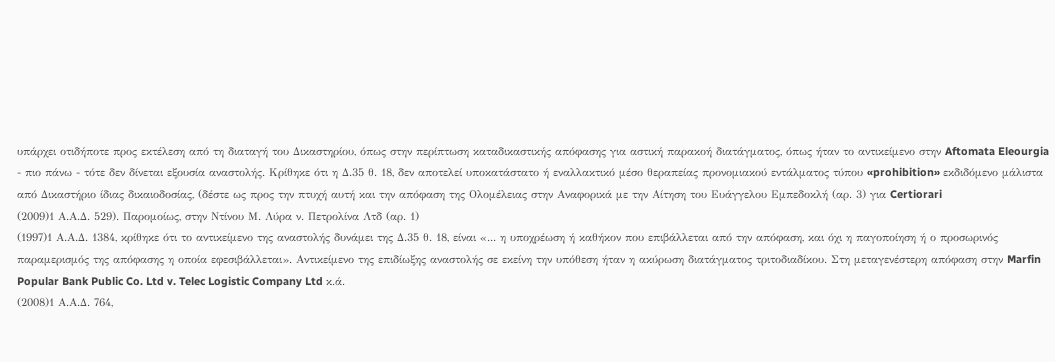υπάρχει οτιδήποτε προς εκτέλεση από τη διαταγή του Δικαστηρίου, όπως στην περίπτωση καταδικαστικής απόφασης για αστική παρακοή διατάγματος, όπως ήταν το αντικείμενο στην Aftomata Eleourgia - πιο πάνω - τότε δεν δίνεται εξουσία αναστολής. Κρίθηκε ότι η Δ.35 θ. 18, δεν αποτελεί υποκατάστατο ή εναλλακτικό μέσο θεραπείας προνομιακού εντάλματος τύπου «prohibition» εκδιδόμενο μάλιστα από Δικαστήριο ίδιας δικαιοδοσίας, (δέστε ως προς την πτυχή αυτή και την απόφαση της Ολομέλειας στην Αναφορικά με την Αίτηση του Ευάγγελου Εμπεδοκλή (αρ. 3) για Certiorari
(2009)1 Α.Α.Δ. 529). Παρομοίως, στην Ντίνου Μ. Λύρα ν. Πετρολίνα Λτδ (αρ. 1)
(1997)1 Α.Α.Δ. 1384, κρίθηκε ότι το αντικείμενο της αναστολής δυνάμει της Δ.35 θ. 18, είναι «... η υποχρέωση ή καθήκον που επιβάλλεται από την απόφαση, και όχι η παγοποίηση ή ο προσωρινός παραμερισμός της απόφασης η οποία εφεσιβάλλεται». Αντικείμενο της επιδίωξης αναστολής σε εκείνη την υπόθεση ήταν η ακύρωση διατάγματος τριτοδιαδίκου. Στη μεταγενέστερη απόφαση στην Marfin Popular Bank Public Co. Ltd v. Telec Logistic Company Ltd κ.ά.
(2008)1 Α.Α.Δ. 764,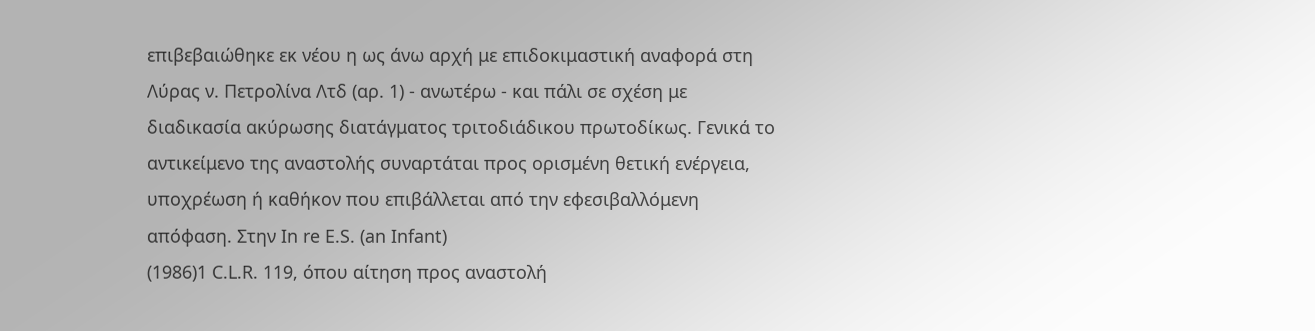επιβεβαιώθηκε εκ νέου η ως άνω αρχή με επιδοκιμαστική αναφορά στη Λύρας ν. Πετρολίνα Λτδ (αρ. 1) - ανωτέρω - και πάλι σε σχέση με διαδικασία ακύρωσης διατάγματος τριτοδιάδικου πρωτοδίκως. Γενικά το αντικείμενο της αναστολής συναρτάται προς ορισμένη θετική ενέργεια, υποχρέωση ή καθήκον που επιβάλλεται από την εφεσιβαλλόμενη απόφαση. Στην In re E.S. (an Infant)
(1986)1 C.L.R. 119, όπου αίτηση προς αναστολή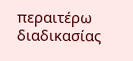περαιτέρω διαδικασίας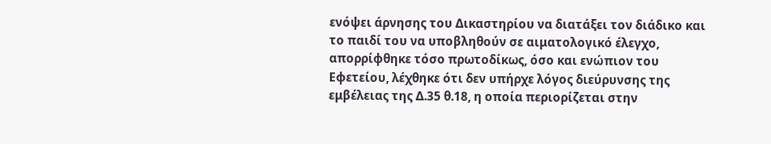ενόψει άρνησης του Δικαστηρίου να διατάξει τον διάδικο και το παιδί του να υποβληθούν σε αιματολογικό έλεγχο, απορρίφθηκε τόσο πρωτοδίκως, όσο και ενώπιον του Εφετείου, λέχθηκε ότι δεν υπήρχε λόγος διεύρυνσης της εμβέλειας της Δ.35 θ.18, η οποία περιορίζεται στην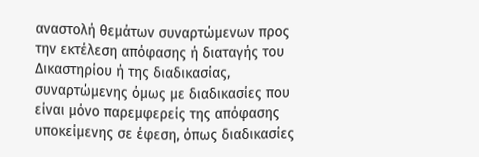αναστολή θεμάτων συναρτώμενων προς την εκτέλεση απόφασης ή διαταγής του Δικαστηρίου ή της διαδικασίας, συναρτώμενης όμως με διαδικασίες που είναι μόνο παρεμφερείς της απόφασης υποκείμενης σε έφεση, όπως διαδικασίες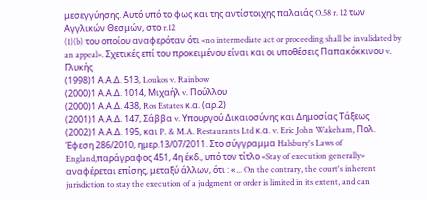μεσεγγύησης. Αυτό υπό το φως και της αντίστοιχης παλαιάς O.58 r. 12 των Αγγλικών Θεσμών, στο r.12
(1)(b) του οποίου αναφερόταν ότι «no intermediate act or proceeding shall be invalidated by an appeal». Σχετικές επί του προκειμένου είναι και οι υποθέσεις Παπακόκκινου v. Γλυκής
(1998)1 Α.Α.Δ. 513, Loukos v. Rainbow
(2000)1 Α.Α.Δ. 1014, Μιχαήλ v. Πούλλου
(2000)1 Α.Α.Δ. 438, Ros Estates κ.α. (αρ.2)
(2001)1 Α.Α.Δ. 147, Σάββα v. Υπουργού Δικαιοσύνης και Δημοσίας Τάξεως
(2002)1 Α.Α.Δ. 195, και P. & M.A. Restaurants Ltd κ.α. v. Eric John Wakeham, Πολ. Έφεση 286/2010, ημερ.13/07/2011. Στο σύγγραμμα Halsbury's Laws of England,παράγραφος 451, 4η έκδ., υπό τον τίτλο «Stay of execution generally» αναφέρεται επίσης, μεταξύ άλλων, ότι : «... On the contrary, the court's inherent jurisdiction to stay the execution of a judgment or order is limited in its extent, and can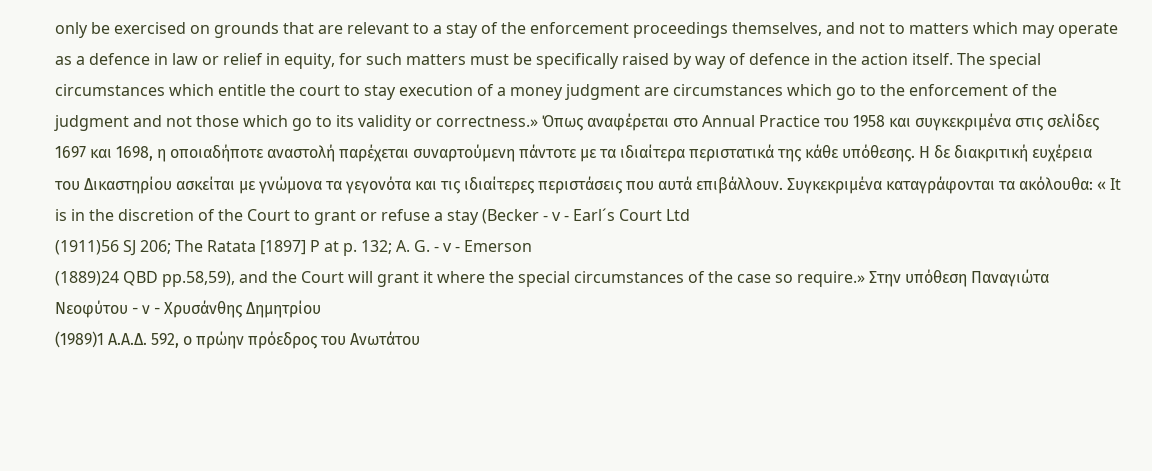only be exercised on grounds that are relevant to a stay of the enforcement proceedings themselves, and not to matters which may operate as a defence in law or relief in equity, for such matters must be specifically raised by way of defence in the action itself. The special circumstances which entitle the court to stay execution of a money judgment are circumstances which go to the enforcement of the judgment and not those which go to its validity or correctness.» Όπως αναφέρεται στο Annual Practice του 1958 και συγκεκριμένα στις σελίδες 1697 και 1698, η οποιαδήποτε αναστολή παρέχεται συναρτούμενη πάντοτε με τα ιδιαίτερα περιστατικά της κάθε υπόθεσης. Η δε διακριτική ευχέρεια του Δικαστηρίου ασκείται με γνώμονα τα γεγονότα και τις ιδιαίτερες περιστάσεις που αυτά επιβάλλουν. Συγκεκριμένα καταγράφονται τα ακόλουθα: « It is in the discretion of the Court to grant or refuse a stay (Becker - v - Earl´s Court Ltd
(1911)56 SJ 206; The Ratata [1897] P at p. 132; A. G. - v - Emerson
(1889)24 QBD pp.58,59), and the Court will grant it where the special circumstances of the case so require.» Στην υπόθεση Παναγιώτα Νεοφύτου - ν - Χρυσάνθης Δημητρίου
(1989)1 Α.Α.Δ. 592, ο πρώην πρόεδρος του Ανωτάτου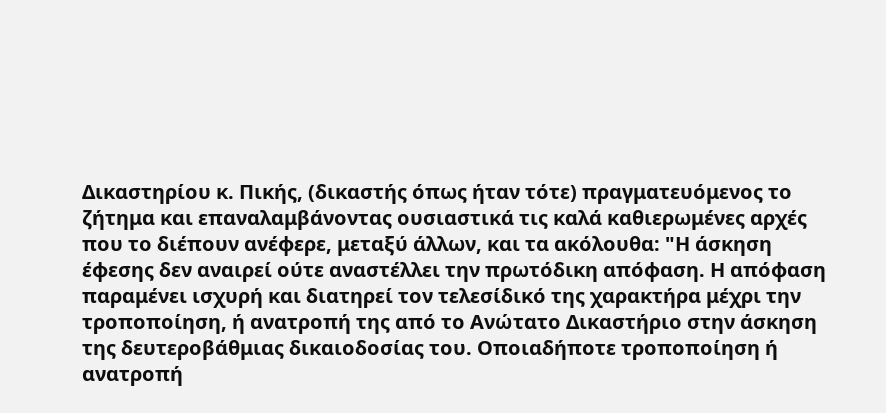Δικαστηρίου κ. Πικής, (δικαστής όπως ήταν τότε) πραγματευόμενος το ζήτημα και επαναλαμβάνοντας ουσιαστικά τις καλά καθιερωμένες αρχές που το διέπουν ανέφερε, μεταξύ άλλων, και τα ακόλουθα: "Η άσκηση έφεσης δεν αναιρεί ούτε αναστέλλει την πρωτόδικη απόφαση. Η απόφαση παραμένει ισχυρή και διατηρεί τον τελεσίδικό της χαρακτήρα μέχρι την τροποποίηση, ή ανατροπή της από το Ανώτατο Δικαστήριο στην άσκηση της δευτεροβάθμιας δικαιοδοσίας του. Οποιαδήποτε τροποποίηση ή ανατροπή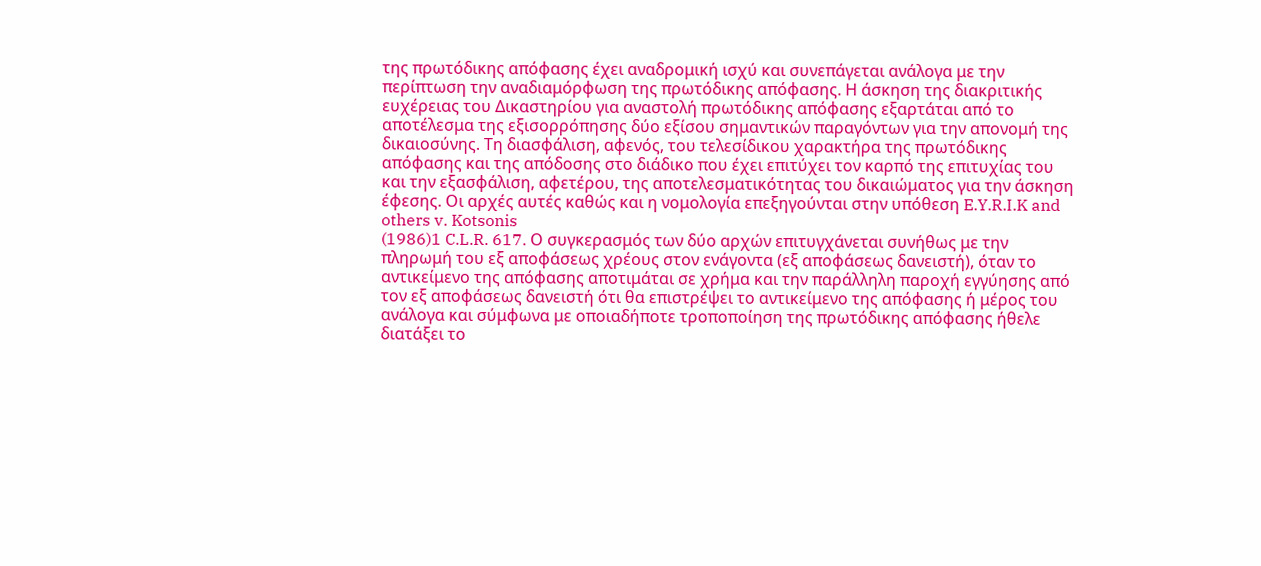της πρωτόδικης απόφασης έχει αναδρομική ισχύ και συνεπάγεται ανάλογα με την περίπτωση την αναδιαμόρφωση της πρωτόδικης απόφασης. Η άσκηση της διακριτικής ευχέρειας του Δικαστηρίου για αναστολή πρωτόδικης απόφασης εξαρτάται από το αποτέλεσμα της εξισορρόπησης δύο εξίσου σημαντικών παραγόντων για την απονομή της δικαιοσύνης. Τη διασφάλιση, αφενός, του τελεσίδικου χαρακτήρα της πρωτόδικης απόφασης και της απόδοσης στο διάδικο που έχει επιτύχει τον καρπό της επιτυχίας του και την εξασφάλιση, αφετέρου, της αποτελεσματικότητας του δικαιώματος για την άσκηση έφεσης. Οι αρχές αυτές καθώς και η νομολογία επεξηγούνται στην υπόθεση E.Y.R.I.K and others v. Kotsonis
(1986)1 C.L.R. 617. Ο συγκερασμός των δύο αρχών επιτυγχάνεται συνήθως με την πληρωμή του εξ αποφάσεως χρέους στον ενάγοντα (εξ αποφάσεως δανειστή), όταν το αντικείμενο της απόφασης αποτιμάται σε χρήμα και την παράλληλη παροχή εγγύησης από τον εξ αποφάσεως δανειστή ότι θα επιστρέψει το αντικείμενο της απόφασης ή μέρος του ανάλογα και σύμφωνα με οποιαδήποτε τροποποίηση της πρωτόδικης απόφασης ήθελε διατάξει το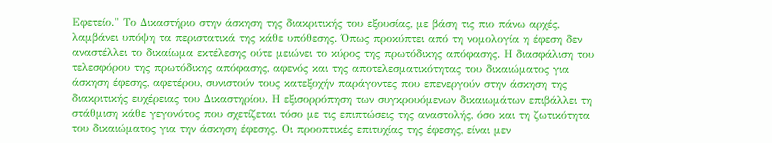Εφετείο." Το Δικαστήριο στην άσκηση της διακριτικής του εξουσίας, με βάση τις πιο πάνω αρχές, λαμβάνει υπόψη τα περιστατικά της κάθε υπόθεσης. Όπως προκύπτει από τη νομολογία η έφεση δεν αναστέλλει το δικαίωμα εκτέλεσης ούτε μειώνει το κύρος της πρωτόδικης απόφασης. Η διασφάλιση του τελεσφόρου της πρωτόδικης απόφασης, αφενός και της αποτελεσματικότητας του δικαιώματος για άσκηση έφεσης, αφετέρου, συνιστούν τους κατεξοχήν παράγοντες που επενεργούν στην άσκηση της διακριτικής ευχέρειας του Δικαστηρίου. Η εξισορρόπηση των συγκρουόμενων δικαιωμάτων επιβάλλει τη στάθμιση κάθε γεγονότος που σχετίζεται τόσο με τις επιπτώσεις της αναστολής, όσο και τη ζωτικότητα του δικαιώματος για την άσκηση έφεσης. Οι προοπτικές επιτυχίας της έφεσης, είναι μεν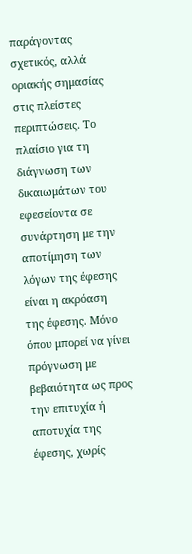παράγοντας σχετικός, αλλά οριακής σημασίας στις πλείστες περιπτώσεις. Το πλαίσιο για τη διάγνωση των δικαιωμάτων του εφεσείοντα σε συνάρτηση με την αποτίμηση των λόγων της έφεσης είναι η ακρόαση της έφεσης. Μόνο όπου μπορεί να γίνει πρόγνωση με βεβαιότητα ως προς την επιτυχία ή αποτυχία της έφεσης, χωρίς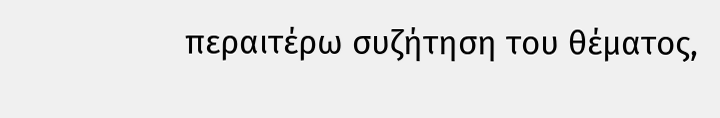περαιτέρω συζήτηση του θέματος,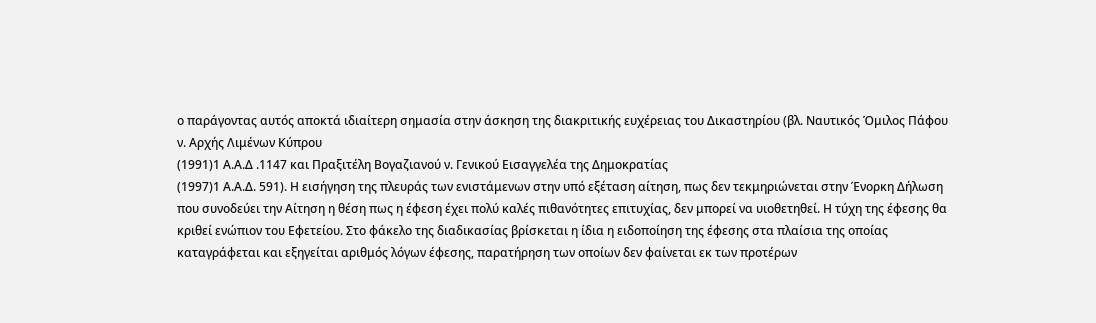ο παράγοντας αυτός αποκτά ιδιαίτερη σημασία στην άσκηση της διακριτικής ευχέρειας του Δικαστηρίου (βλ. Ναυτικός Όμιλος Πάφου ν. Αρχής Λιμένων Κύπρου
(1991)1 Α.Α.Δ .1147 και Πραξιτέλη Βογαζιανού ν. Γενικού Εισαγγελέα της Δημοκρατίας
(1997)1 Α.Α.Δ. 591). Η εισήγηση της πλευράς των ενιστάμενων στην υπό εξέταση αίτηση, πως δεν τεκμηριώνεται στην Ένορκη Δήλωση που συνοδεύει την Αίτηση η θέση πως η έφεση έχει πολύ καλές πιθανότητες επιτυχίας, δεν μπορεί να υιοθετηθεί. Η τύχη της έφεσης θα κριθεί ενώπιον του Εφετείου. Στο φάκελο της διαδικασίας βρίσκεται η ίδια η ειδοποίηση της έφεσης στα πλαίσια της οποίας καταγράφεται και εξηγείται αριθμός λόγων έφεσης, παρατήρηση των οποίων δεν φαίνεται εκ των προτέρων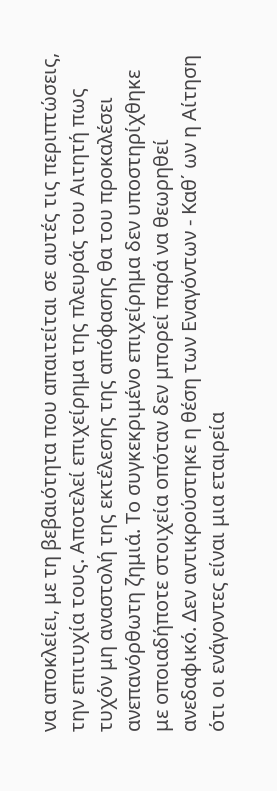να αποκλείει, με τη βεβαιότητα που απαιτείται σε αυτές τις περιπτώσεις, την επιτυχία τους. Αποτελεί επιχείρημα της πλευράς του Αιτητή πως τυχόν μη αναστολή της εκτέλεσης της απόφασης θα του προκαλέσει ανεπανόρθωτη ζημιά. Το συγκεκριμένο επιχείρημα δεν υποστηρίχθηκε με οποιαδήποτε στοιχεία οπόταν δεν μπορεί παρά να θεωρηθεί ανεδαφικό. Δεν αντικρούστηκε η θέση των Εναγόντων - Καθ΄ ων η Αίτηση ότι οι ενάγοντες είναι μια εταιρεία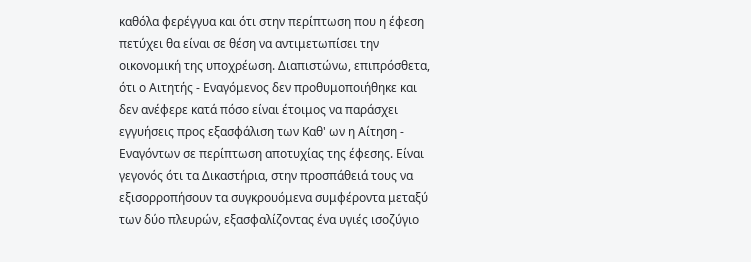καθόλα φερέγγυα και ότι στην περίπτωση που η έφεση πετύχει θα είναι σε θέση να αντιμετωπίσει την οικονομική της υποχρέωση. Διαπιστώνω, επιπρόσθετα, ότι ο Αιτητής - Εναγόμενος δεν προθυμοποιήθηκε και δεν ανέφερε κατά πόσο είναι έτοιμος να παράσχει εγγυήσεις προς εξασφάλιση των Καθ' ων η Αίτηση - Εναγόντων σε περίπτωση αποτυχίας της έφεσης. Είναι γεγονός ότι τα Δικαστήρια, στην προσπάθειά τους να εξισορροπήσουν τα συγκρουόμενα συμφέροντα μεταξύ των δύο πλευρών, εξασφαλίζοντας ένα υγιές ισοζύγιο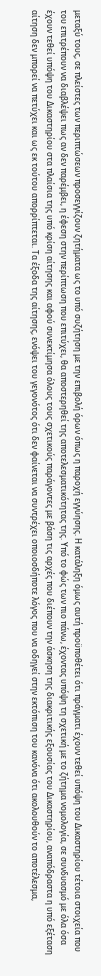μεταξύ τους, σε πλείστες των περιπτώσεων προσεγγίζουν ζητήματα ως το υπό συζήτηση με την επιβολή όρων όπως η παροχή εγγύησης. Η κατάληξη όμως αυτή προϋποθέτει ότι πράγματι έχουν τεθεί υπόψη του Δικαστηρίου τέτοια στοιχεία που του επιτρέπουν να διαβλέψει πως αν δεν παρέμβει, η έφεση στην περίπτωση που επιτύχει, θα αποστερηθεί της αποτελεσματικότητας της. Υπό το φώς των πιο πάνω, έχοντας υπόψη τη σχετική με το ζήτημα νομολογία, σε συνδυασμό με όλα όσα έχουν τεθεί υπόψη του Δικαστηρίου στα πλαίσια της υπό κρίση αίτησης και αφού συνεκτίμησα όλους τους σχετικούς παράγοντες με βάση τις αρχές που διέπουν την άσκηση της διακριτικής εξουσίας του Δικαστηρίου, αναπόδραστα η υπό εξέταση αίτηση δεν μπορεί να πετύχει και ως εκ τούτου απορρίπτεται. Τα έξοδα της αίτησης, ενόψει του γεγονότος ότι δεν φαίνεται να συντρέχει οποιοσδήποτε λόγος που να οδηγεί στην εκτόπιση του κανόνα ότι ακολουθούν το αποτέλεσμα,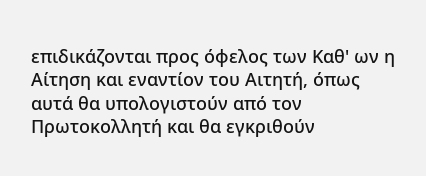επιδικάζονται προς όφελος των Καθ' ων η Αίτηση και εναντίον του Αιτητή, όπως αυτά θα υπολογιστούν από τον Πρωτοκολλητή και θα εγκριθούν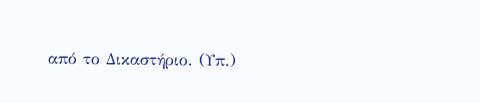από το Δικαστήριο. (Υπ.)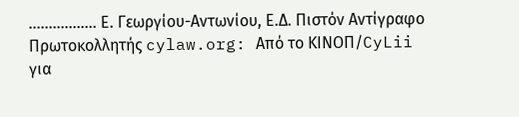................. Ε. Γεωργίου-Αντωνίου, Ε.Δ. Πιστόν Αντίγραφο Πρωτοκολλητής cylaw.org: Από το ΚΙΝOΠ/CyLii για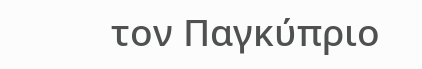τον Παγκύπριο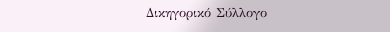Δικηγορικό Σύλλογο